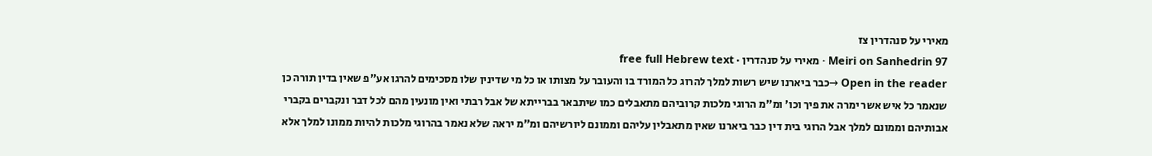מאירי על סנהדרין צז
Meiri on Sanhedrin 97 · מאירי על סנהדרין · free full Hebrew text
Open in the reader →כבר ביארנו שיש רשות למלך להרוג כל המורד בו והעובר על מצותו או כל מי שדינין שלו מסכימים להרגו אע"פ שאין בדין תורה כן שנאמר כל איש אשר ימרה את פיך וכו' ומ"מ הרוגי מלכות קרוביהם מתאבלים כמו שיתבאר בברייתא של אבל רבתי ואין מונעין מהם לכל דבר ונקברים בקברי אבותיהם וממונם למלך אבל הרוגי בית דין כבר ביארנו שאין מתאבלין עליהם וממונם ליורשיהם ומ"מ יראה שלא נאמר בהרוגי מלכות להיות ממונו למלך אלא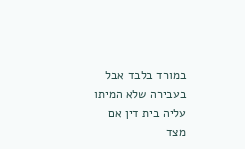במורד בלבד אבל בעבירה שלא המיתו עליה בית דין אם מצד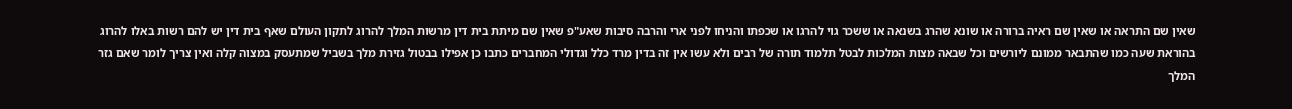שאין שם התראה או שאין שם ראיה ברורה או שונא שהרג בשנאה או ששכר גוי להרגו או שכפתו והניחו לפני ארי והרבה סיבות שאע"פ שאין שם מיתת בית דין מרשות המלך להרוג לתקון העולם שאף בית דין יש להם רשות באלו להרוג בהוראת שעה כמו שהתבאר ממונם ליורשים וכל שבאה מצות המלכות לבטל תלמוד תורה של רבים ולא עשו אין זה בדין מרד כלל וגדולי המחברים כתבו כן אפילו בבטול גזירת מלך בשביל שמתעסק במצוה קלה ואין צריך לומר שאם גזר המלך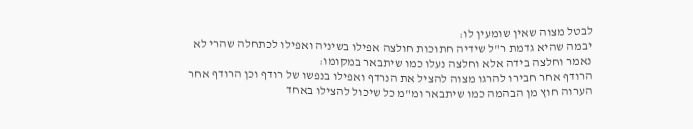לבטל מצוה שאין שומעין לו:
יבמה שהיא גדמת ר"ל שידיה חתוכות חולצה אפילו בשיניה ואפילו לכתחלה שהרי לא נאמר וחלצה בידה אלא וחלצה נעלו כמו שיתבאר במקומו:
הרודף אחר חבירו להרגו מצוה להציל את הנרדף ואפילו בנפשו של רודף וכן הרודף אחר הערוה חוץ מן הבהמה כמו שיתבאר ומ"מ כל שיכול להצילו באחד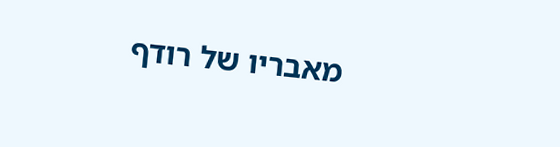מאבריו של רודף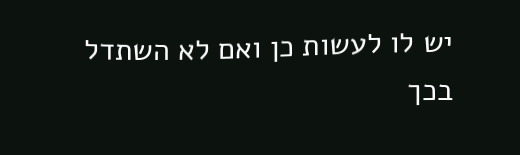יש לו לעשות כן ואם לא השתדל בכך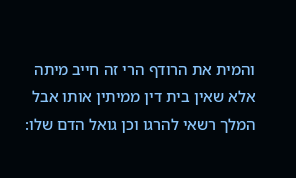והמית את הרודף הרי זה חייב מיתה אלא שאין בית דין ממיתין אותו אבל המלך רשאי להרגו וכן גואל הדם שלו: